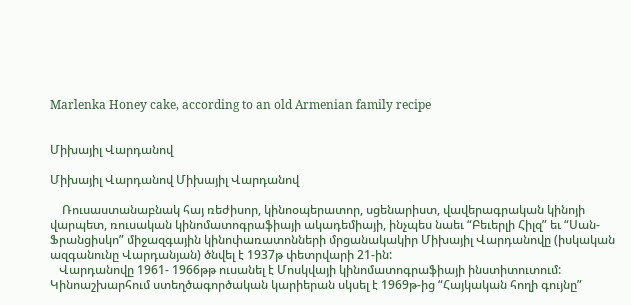Marlenka Honey cake, according to an old Armenian family recipe


Միխայիլ Վարդանով

Միխայիլ Վարդանով Միխայիլ Վարդանով

    Ռուսաստանաբնակ հայ ռեժիսոր, կինոօպերատոր, սցենարիստ, վավերագրական կինոյի վարպետ, ռուսական կինոմատոգրաֆիայի ակադեմիայի, ինչպես նաեւ “Բեւերլի Հիլզ” եւ “Սան-Ֆրանցիսկո” միջազգային կինոփառատոնների մրցանակակիր Միխայիլ Վարդանովը (իսկական ազգանունը Վարդանյան) ծնվել է 1937թ փետրվարի 21-ին:
   Վարդանովը 1961- 1966թթ ուսանել է Մոսկվայի կինոմատոգրաֆիայի ինստիտուտում:
Կինոաշխարհում ստեղծագործական կարիերան սկսել է 1969թ-ից “Հայկական հողի գույնը”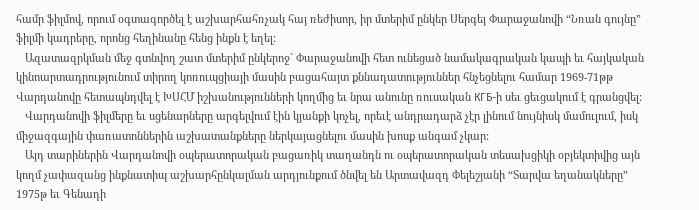համր ֆիլմով, որում օգտագործել է աշխարհահռչակ հայ ռեժիսոր, իր մտերիմ ընկեր Սերգեյ Փարաջանովի “Նռան գույնը” ֆիլմի կադրերը, որոնց հեղինանը հենց ինքն է եղել:
   Ազատազրկման մեջ գտնվող շատ մտերիմ ընկերոջ` Փարաջանովի հետ ունեցած նամակագրական կապի եւ հայկական կինոարտադրությունում տիրող կոռուպցիայի մասին բացահայտ քննադատություններ հնչեցնելու համար 1969-71թթ Վարդանովը հետապնդվել է ԽՍՀՄ իշխանությունների կողմից եւ նրա անունը ռուսական КГБ-ի սեւ ցեւցակում է գրանցվել:
   Վարդանովի ֆիլմերը եւ սցենարները արգելվում էին կյանքի կոչել, որեւէ անդրադարձ չէր լինում նույնիսկ մամուլում, իսկ միջազգային փառատոններին աշխատանքները ներկայացնելու մասին խոսք անգամ չկար:
   Այդ տարիներին Վարդանովի օպերատորական բացառիկ տաղանդն ու օպերատորական տեսախցիկի օբյեկտիվից այն կողմ չափազանց ինքնատիպ աշխարհընկալման արդյունքում ծնվել են Արտավազդ Փելեշյանի “Տարվա եղանակները” 1975թ եւ Գենադի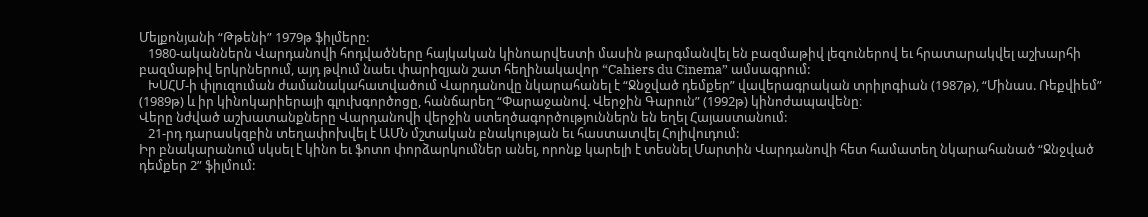Մելքոնյանի “Թթենի” 1979թ ֆիլմերը:
   1980-ականներն Վարդանովի հոդվածները հայկական կինոարվեստի մասին թարգմանվել են բազմաթիվ լեզուներով եւ հրատարակվել աշխարհի բազմաթիվ երկրներում, այդ թվում նաեւ փարիզյան շատ հեղինակավոր “Cahiers du Cinema” ամսագրում:
   ԽՍՀՄ-ի փլուզուման ժամանակահատվածում Վարդանովը նկարահանել է “Ջնջված դեմքեր” վավերագրական տրիլոգիան (1987թ), “Մինաս. Ռեքվիեմ” (1989թ) և իր կինոկարիերայի գլուխգործոցը, հանճարեղ “Փարաջանով. Վերջին Գարուն” (1992թ) կինոժապավենը։
Վերը նժված աշխատանքները Վարդանովի վերջին ստեղծագործություններն են եղել Հայաստանում:
   21-րդ դարասկզբին տեղափոխվել է ԱՄՆ մշտական բնակության եւ հաստատվել Հոլիվուդում:
Իր բնակարանում սկսել է կինո եւ ֆոտո փորձարկումներ անել, որոնք կարելի է տեսնել Մարտին Վարդանովի հետ համատեղ նկարահանած “Ջնջված դեմքեր 2” ֆիլմում: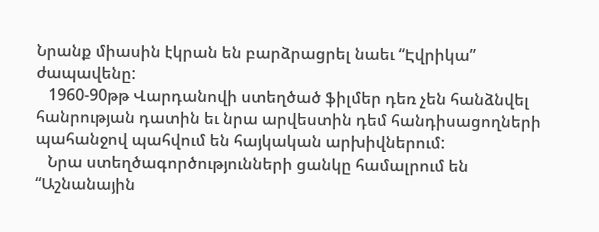Նրանք միասին էկրան են բարձրացրել նաեւ “Էվրիկա” ժապավենը:
   1960-90թթ Վարդանովի ստեղծած ֆիլմեր դեռ չեն հանձնվել հանրության դատին եւ նրա արվեստին դեմ հանդիսացողների պահանջով պահվում են հայկական արխիվներում:
   Նրա ստեղծագործությունների ցանկը համալրում են “Աշնանային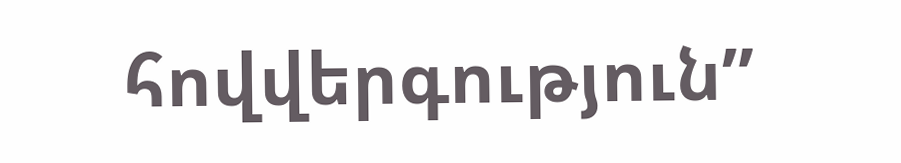հովվերգություն”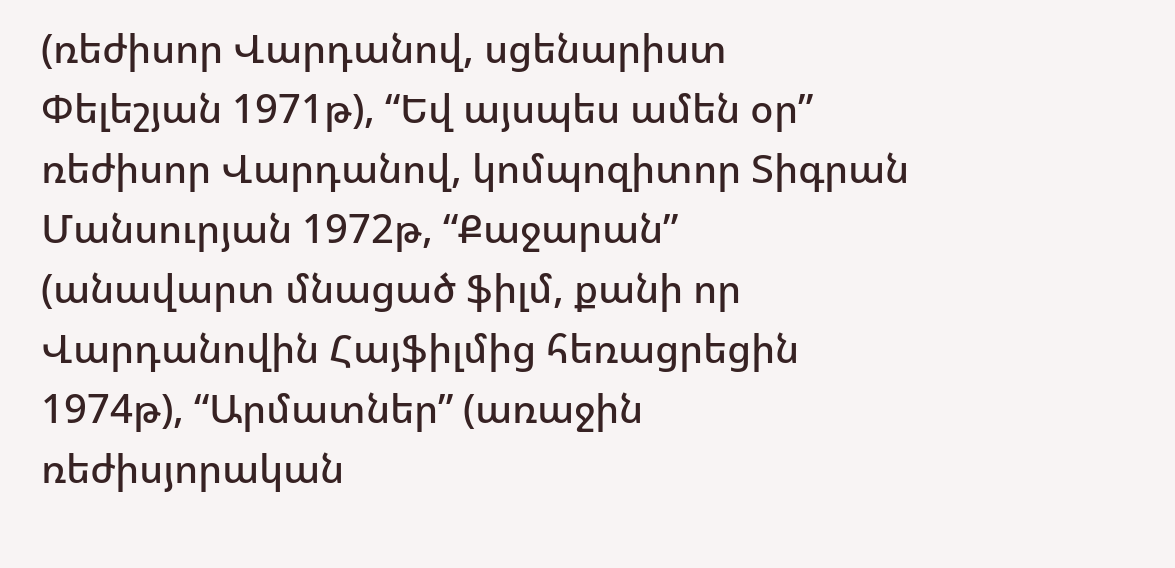(ռեժիսոր Վարդանով, սցենարիստ Փելեշյան 1971թ), “Եվ այսպես ամեն օր” ռեժիսոր Վարդանով, կոմպոզիտոր Տիգրան Մանսուրյան 1972թ, “Քաջարան” (անավարտ մնացած ֆիլմ, քանի որ Վարդանովին Հայֆիլմից հեռացրեցին 1974թ), “Արմատներ” (առաջին ռեժիսյորական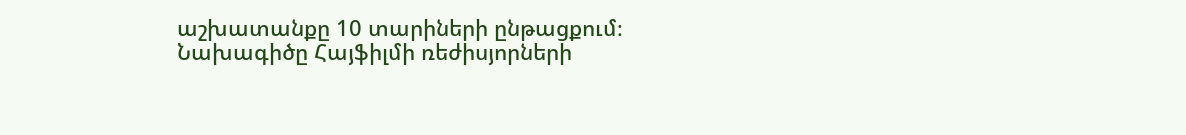աշխատանքը 10 տարիների ընթացքում։ Նախագիծը Հայֆիլմի ռեժիսյորների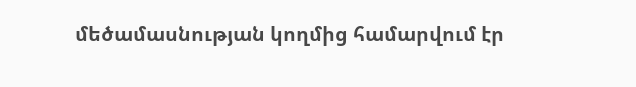մեծամասնության կողմից համարվում էր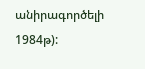անիրագործելի 1984թ):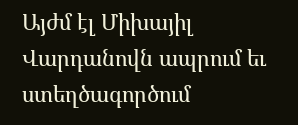Այժմ էլ Միխայիլ Վարդանովն ապրում եւ ստեղծագործում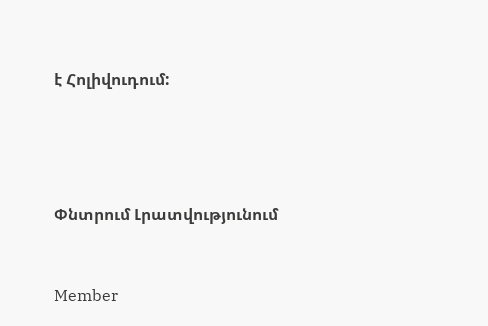է Հոլիվուդում:




Փնտրում Լրատվությունում


Member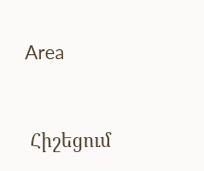Area



 Հիշեցում